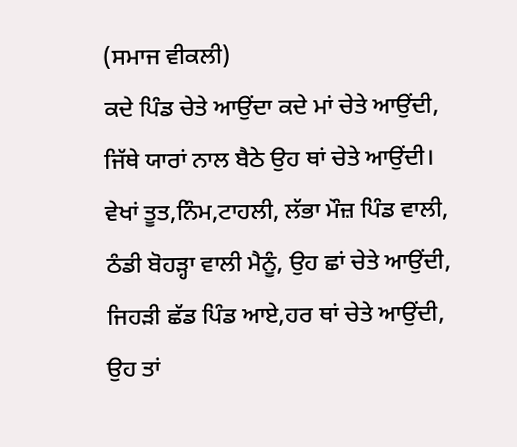(ਸਮਾਜ ਵੀਕਲੀ)
ਕਦੇ ਪਿੰਡ ਚੇਤੇ ਆਉਂਦਾ ਕਦੇ ਮਾਂ ਚੇਤੇ ਆਉਂਦੀ,
ਜਿੱਥੇ ਯਾਰਾਂ ਨਾਲ ਬੈਠੇ ਉਹ ਥਾਂ ਚੇਤੇ ਆਉਂਦੀ।
ਵੇਖਾਂ ਤੂਤ,ਨਿੰਮ,ਟਾਹਲੀ, ਲੱਭਾ ਮੌਜ਼ ਪਿੰਡ ਵਾਲੀ,
ਠੰਡੀ ਬੋਹੜ੍ਹਾ ਵਾਲੀ ਮੈਨੂੰ, ਉਹ ਛਾਂ ਚੇਤੇ ਆਉਂਦੀ,
ਜਿਹੜੀ ਛੱਡ ਪਿੰਡ ਆਏ,ਹਰ ਥਾਂ ਚੇਤੇ ਆਉਂਦੀ,
ਉਹ ਤਾਂ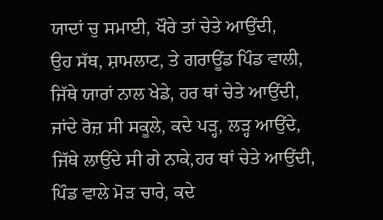ਯਾਦਾਂ ਚੁ ਸਮਾਈ, ਖੌਰੇ ਤਾਂ ਚੇਤੇ ਆਉਂਦੀ,
ਉਹ ਸੱਥ, ਸ਼ਾਮਲਾਟ, ਤੇ ਗਰਾਊਂਡ ਪਿੰਡ ਵਾਲੀ,
ਜਿੱਥੇ ਯਾਰਾਂ ਨਾਲ ਖੇਡੇ, ਹਰ ਥਾਂ ਚੇਤੇ ਆਉਂਦੀ,
ਜਾਂਦੇ ਰੋਜ਼ ਸੀ ਸਕੂਲੇ, ਕਦੇ ਪੜ੍ਹ, ਲੜ੍ਹ ਆਉਂਦੇ,
ਜਿੱਥੇ ਲਾਉਂਦੇ ਸੀ ਗੇ ਨਾਕੇ,ਹਰ ਥਾਂ ਚੇਤੇ ਆਉਂਦੀ,
ਪਿੰਡ ਵਾਲੇ ਮੋੜ ਚਾਰੇ, ਕਦੇ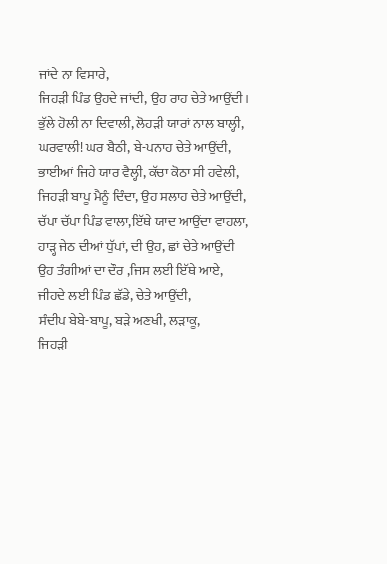ਜਾਂਦੇ ਨਾ ਵਿਸਾਰੇ,
ਜਿਹੜੀ ਪਿੰਡ ਉਹਦੇ ਜਾਂਦੀ, ਉਹ ਰਾਹ ਚੇਤੇ ਆਉਂਦੀ।
ਭੁੱਲੇ ਹੋਲੀ ਨਾ ਦਿਵਾਲੀ, ਲੋਹੜੀ ਯਾਰਾਂ ਨਾਲ ਬਾਲ੍ਹੀ,
ਘਰਵਾਲੀ! ਘਰ ਬੈਠੀ, ਬੇ-ਪਨਾਹ ਚੇਤੇ ਆਉਂਦੀ,
ਭਾਈਆਂ ਜਿਹੇ ਯਾਰ ਵੈਲ੍ਹੀ, ਕੱਚਾ ਕੋਠਾ ਸੀ ਹਵੇਲੀ,
ਜਿਹੜੀ ਬਾਪੂ ਮੈਨੂੰ ਦਿੰਦਾ, ਉਹ ਸਲਾਹ ਚੇਤੇ ਆਉਂਦੀ,
ਚੱਪਾ ਚੱਪਾ ਪਿੰਡ ਵਾਲਾ,ਇੱਥੇ ਯਾਦ ਆਉਂਦਾ ਵਾਹਲਾ,
ਹਾੜ੍ਹ ਜੇਠ ਦੀਆਂ ਧੁੱਪਾਂ, ਦੀ ਉਹ, ਛਾਂ ਚੇਤੇ ਆਉਂਦੀ
ਉਹ ਤੰਗੀਆਂ ਦਾ ਦੌਰ ,ਜਿਸ ਲਈ ਇੱਥੇ ਆਏ,
ਜੀਹਦੇ ਲਈ ਪਿੰਡ ਛੱਡੇ, ਚੇਤੇ ਆਉਂਦੀ,
ਸੰਦੀਪ ਬੇਬੇ-ਬਾਪੂ, ਬੜੇ ਅਣਖੀ, ਲੜਾਕੂ,
ਜਿਹੜੀ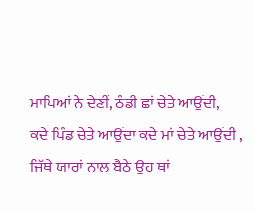ਮਾਪਿਆਂ ਨੇ ਦੇਣੀਂ, ਠੰਡੀ ਛਾਂ ਚੇਤੇ ਆਉਂਦੀ,
ਕਦੇ ਪਿੰਡ ਚੇਤੇ ਆਉਂਦਾ ਕਦੇ ਮਾਂ ਚੇਤੇ ਆਉਂਦੀ ,
ਜਿੱਥੇ ਯਾਰਾਂ ਨਾਲ ਬੈਠੇ ਉਹ ਥਾਂ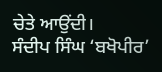ਚੇਤੇ ਆਉਂਦੀ।
ਸੰਦੀਪ ਸਿੰਘ ‘ਬਖੋਪੀਰ’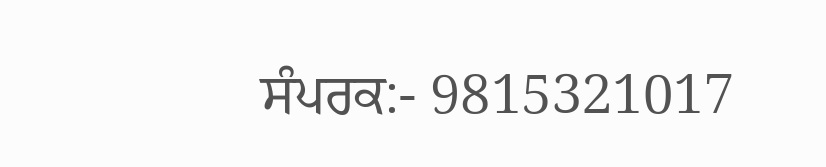ਸੰਪਰਕ:- 9815321017